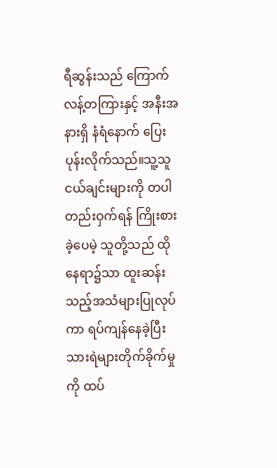ရီဆွန်းသည် ကြောက်လန့်တကြားနှင့် အနီးအနားရှိ နံရံနောက် ပြေးပုန်းလိုက်သည်။သူ့သူငယ်ချင်းများကို တပါတည်းဝှက်ရန် ကြိုးစားခဲ့ပေမဲ့ သူတို့သည် ထိုနေရာ၌သာ ထူးဆန်းသည့်အသံများပြုလုပ်ကာ ရပ်ကျန်နေခဲ့ပြီး သားရဲများတိုက်ခိုက်မှုကို ထပ်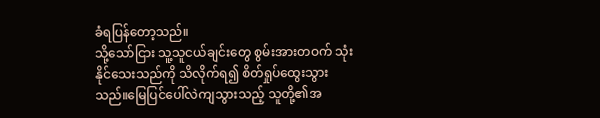ခံရပြန်တော့သည်။
သို့သော်ငြား သူ့သူငယ်ချင်းတွေ စွမ်းအားတဝက် သုံးနိုင်သေးသည်ကို သိလိုက်ရ၍ စိတ်ရှုပ်ထွေးသွားသည်။မြေပြင်ပေါ်လဲကျသွားသည့် သူတို့၏အ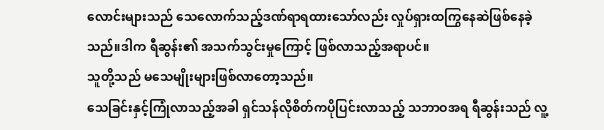လောင်းများသည် သေလောက်သည့်ဒဏ်ရာရထားသော်လည်း လှုပ်ရှားထကြွနေဆဲဖြစ်နေခဲ့သည်။ဒါက ရီဆွန်း၏ အသက်သွင်းမှုကြောင့် ဖြစ်လာသည့်အရာပင်။
သူတို့သည် မသေမျိုးများဖြစ်လာတော့သည်။
သေခြင်းနှင့်ကြုံလာသည့်အခါ ရှင်သန်လိုစိတ်ကပိုပြင်းလာသည့် သဘာဝအရ ရီဆွန်းသည် လူ့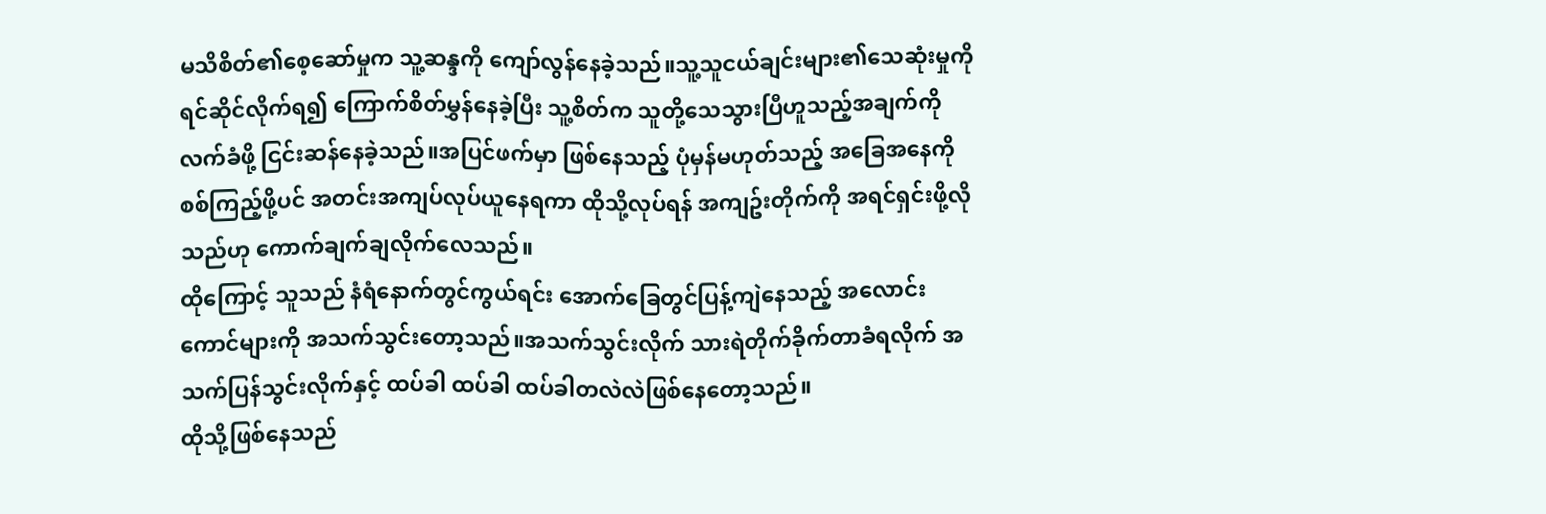မသိစိတ်၏စေ့ဆော်မှုက သူ့ဆန္ဒကို ကျော်လွန်နေခဲ့သည်။သူ့သူငယ်ချင်းများ၏သေဆုံးမှုကို ရင်ဆိုင်လိုက်ရ၍ ကြောက်စိတ်မွှန်နေခဲ့ပြီး သူ့စိတ်က သူတို့သေသွားပြီဟူသည့်အချက်ကို လက်ခံဖို့ ငြင်းဆန်နေခဲ့သည်။အပြင်ဖက်မှာ ဖြစ်နေသည့် ပုံမှန်မဟုတ်သည့် အခြေအနေကို စစ်ကြည့်ဖို့ပင် အတင်းအကျပ်လုပ်ယူနေရကာ ထိုသို့လုပ်ရန် အကျဥ်းတိုက်ကို အရင်ရှင်းဖို့လိုသည်ဟု ကောက်ချက်ချလိုက်လေသည်။
ထိုကြောင့် သူသည် နံရံနောက်တွင်ကွယ်ရင်း အောက်ခြေတွင်ပြန့်ကျဲနေသည့် အလောင်းကောင်များကို အသက်သွင်းတော့သည်။အသက်သွင်းလိုက် သားရဲတိုက်ခိုက်တာခံရလိုက် အသက်ပြန်သွင်းလိုက်နှင့် ထပ်ခါ ထပ်ခါ ထပ်ခါတလဲလဲဖြစ်နေတော့သည်။
ထိုသို့ဖြစ်နေသည်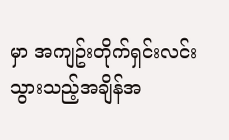မှာ အကျဥ်းတိုက်ရှင်းလင်းသွားသည့်အချိန်အ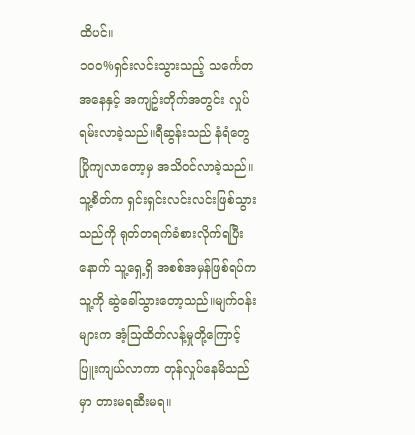ထိပင်။
၁၀၀%ရှင်းလင်းသွားသည့် သင်္ကေတအနေနှင့် အကျဥ်းတိုက်အတွင်း လှုပ်ရမ်းလာခဲ့သည်။ရီဆွန်းသည် နံရံတွေ ပြိုကျလာတော့မှ အသိဝင်လာခဲ့သည်။သူ့စိတ်က ရှင်းရှင်းလင်းလင်းဖြစ်သွားသည်ကို ရုတ်တရက်ခံစားလိုက်ရပြီးနောက် သူ့ရှေ့ရှိ အစစ်အမှန်ဖြစ်ရပ်က သူ့ကို ဆွဲခေါ်သွားတော့သည်။မျက်ဝန်းများက အံ့သြထိတ်လန့်မှုတို့ကြောင့် ပြူးကျယ်လာကာ တုန်လှုပ်နေမိသည်မှာ တားမရဆီးမရ။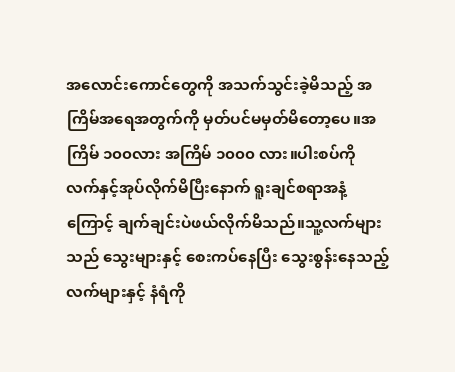အလောင်းကောင်တွေကို အသက်သွင်းခဲ့မိသည့် အကြိမ်အရေအတွက်ကို မှတ်ပင်မမှတ်မိတော့ပေ။အကြိမ် ၁၀၀လား အကြိမ် ၁၀၀၀ လား။ပါးစပ်ကို လက်နှင့်အုပ်လိုက်မိပြီးနောက် ရူးချင်စရာအနံ့ကြောင့် ချက်ချင်းပဲဖယ်လိုက်မိသည်။သူ့လက်များသည် သွေးများနှင့် စေးကပ်နေပြီး သွေးစွန်းနေသည့်လက်များနှင့် နံရံကို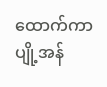ထောက်ကာ ပျို့အန်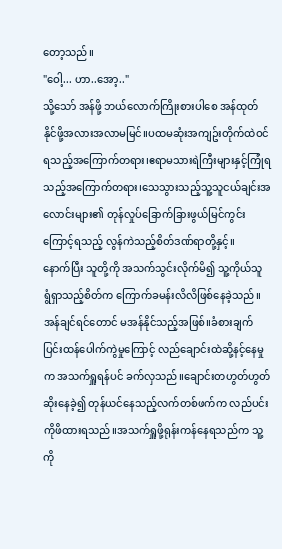တော့သည်။
"ဝေါ့... ဟာ..အော့.."
သို့သော် အန်ဖို့ ဘယ်လောက်ကြိုးစားပါစေ အန်ထုတ်နိုင်ဖို့အလားအလာမမြင်။ပထမဆုံးအကျဥ်းတိုက်ထဲဝင်ရသည့်အကြောက်တရား၊ဧရာမသားရဲကြီးများနှင့်ကြုံရသည့်အကြောက်တရား၊သေသွားသည့်သူ့သူငယ်ချင်းအလောင်းများ၏ တုန်လှုပ်ခြောက်ခြားဖွယ်မြင်ကွင်းကြောင့်ရသည့် လွန်ကဲသည့်စိတ်ဒဏ်ရာတို့နှင့်။
နောက်ပြီး သူတို့ကို အသက်သွင်းလိုက်မိ၍ သူ့ကိုယ်သူ ရွံရှာသည့်စိတ်က ကြောက်ခမန်းလိလိဖြစ်နေခဲ့သည်။
အန်ချင်ရင်တောင် မအန်နိုင်သည့်အဖြစ်။ခံစားချက်ပြင်းထန်ပေါက်ကွဲမှုကြောင့် လည်ချောင်းထဲဆို့နင့်နေမှုက အသက်ရှူရန်ပင် ခက်လှသည်။ချောင်းတဟွတ်ဟွတ်ဆိုးနေခဲ့၍ တုန်ယင်နေသည့်လက်တစ်ဖက်က လည်ပင်းကိုဖိထားရသည်။အသက်ရှူဖို့ရုန်းကန်နေရသည်က သူ့ကို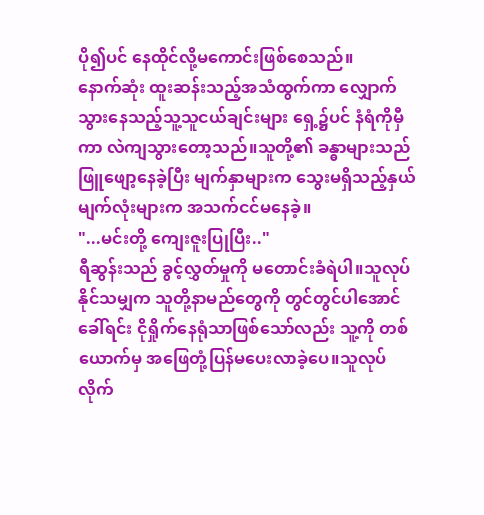ပို၍ပင် နေထိုင်လို့မကောင်းဖြစ်စေသည်။
နောက်ဆုံး ထူးဆန်းသည့်အသံထွက်ကာ လျှောက်သွားနေသည့်သူ့သူငယ်ချင်းများ ရှေ့၌ပင် နံရံကိုမှီကာ လဲကျသွားတော့သည်။သူတို့၏ ခန္ဓာများသည် ဖြူဖျော့နေခဲ့ပြီး မျက်နှာများက သွေးမရှိသည့်နှယ် မျက်လုံးများက အသက်ငင်မနေခဲ့။
"...မင်းတို့ ကျေးဇူးပြုပြီး.."
ရီဆွန်းသည် ခွင့်လွှတ်မှုကို မတောင်းခံရဲပါ။သူလုပ်နိုင်သမျှက သူတို့နာမည်တွေကို တွင်တွင်ပါအောင် ခေါ်ရင်း ငိုရှိုက်နေရုံသာဖြစ်သော်လည်း သူ့ကို တစ်ယောက်မှ အဖြေတုံ့ပြန်မပေးလာခဲ့ပေ။သူလုပ်လိုက်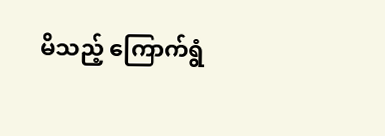မိသည့် ကြောက်ရွံ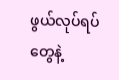ဖွယ်လုပ်ရပ်တွေနဲ့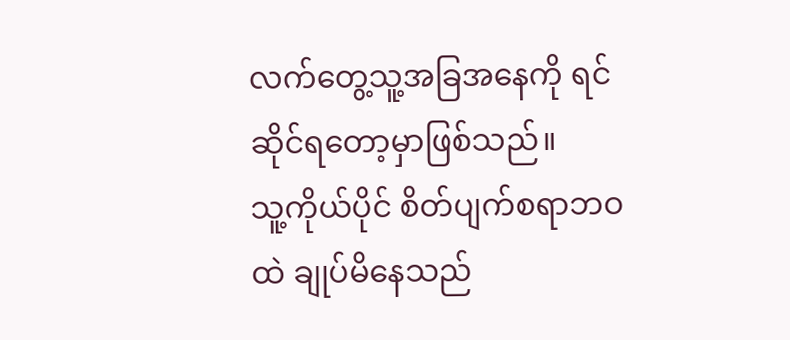လက်တွေ့သူ့အခြအနေကို ရင်ဆိုင်ရတော့မှာဖြစ်သည်။
သူ့ကိုယ်ပိုင် စိတ်ပျက်စရာဘဝထဲ ချုပ်မိနေသည်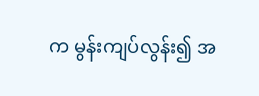က မွန်းကျပ်လွန်း၍ အ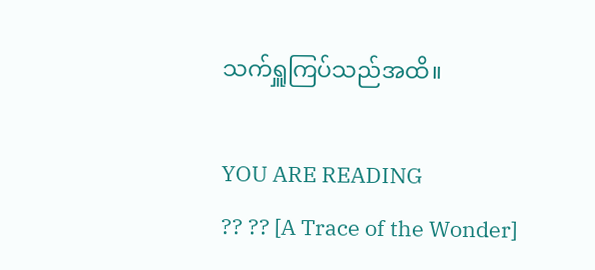သက်ရှူကြပ်သည်အထိ။

YOU ARE READING
?? ?? [A Trace of the Wonder]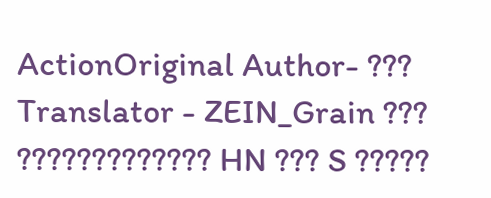ActionOriginal Author- ??? Translator - ZEIN_Grain ??? ????????????? HN ??? S ?????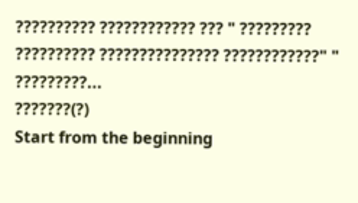?????????? ???????????? ??? " ????????? ?????????? ??????????????? ????????????" " ?????????...
???????(?)
Start from the beginning